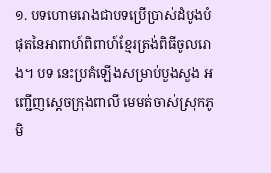១. បទហោមរោងជាបទប្រើប្រាស់ដំបូងបំផុតនៃអាពាហ៍ពិពាហ៍ខ្មែរត្រង់ពិធីចូលរោង។ បទ នេះប្រគំឡើងសម្រាប់បួងសួង អញ្ជើញស្តេចក្រុងពាលី មេមត់ចាស់ស្រុកភូមិ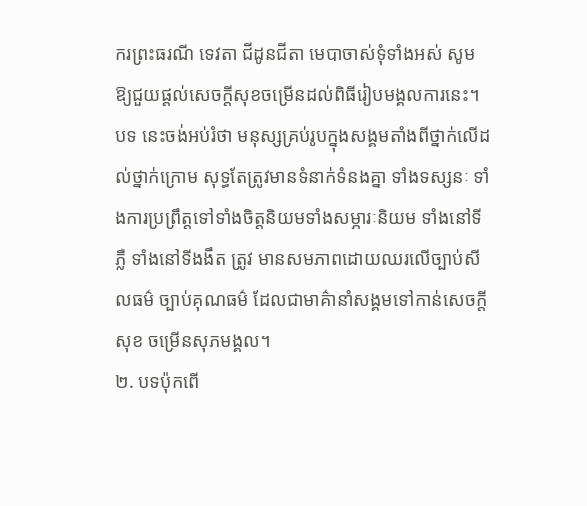ករព្រះធរណី ទេវតា ជីដូនជីតា មេបាចាស់ទុំទាំងអស់ សូមឱ្យជួយផ្តល់សេចក្តីសុខចម្រើនដល់ពិធីរៀបមង្គលការនេះ។ បទ នេះចង់អប់រំថា មនុស្សគ្រប់រូបក្នុងសង្គមតាំងពីថ្នាក់លើដល់ថ្នាក់ក្រោម សុទ្ធតែត្រូវមានទំនាក់ទំនងគ្នា ទាំងទស្សនៈ ទាំងការប្រព្រឹត្តទៅទាំងចិត្តនិយមទាំងសម្ភារៈនិយម ទាំងនៅទីភ្លឺ ទាំងនៅទីងងឹត ត្រូវ មានសមភាពដោយឈរលើច្បាប់សីលធម៌ ច្បាប់គុណធម៌ ដែលជាមាគ៌ានាំសង្គមទៅកាន់សេចក្តីសុខ ចម្រើនសុភមង្គល។
២. បទប៉ុកពើ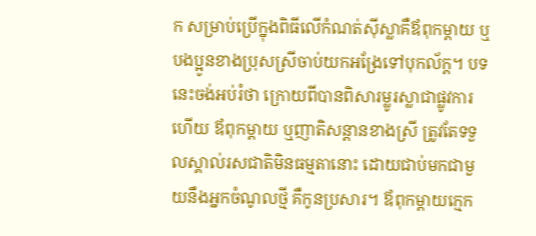ក សម្រាប់ប្រើក្នុងពិធីលើកំណត់ស៊ីស្លាគឺឪពុកម្តាយ ឬបងប្អូនខាងប្រុសស្រីចាប់យកអង្រែទៅបុកល័ក្ត។ បទនេះចង់អប់រំថា ក្រោយពីបានពិសារម្លូរស្លាជាផ្លូវការហើយ ឪពុកម្តាយ ឬញាតិសន្តានខាងស្រី ត្រូវតែទទួលស្គាល់រសជាតិមិនធម្មតានោះ ដោយជាប់មកជាមួយនឹងអ្នកចំណូលថ្មី គឺកូនប្រសារ។ ឪពុកម្តាយក្មេក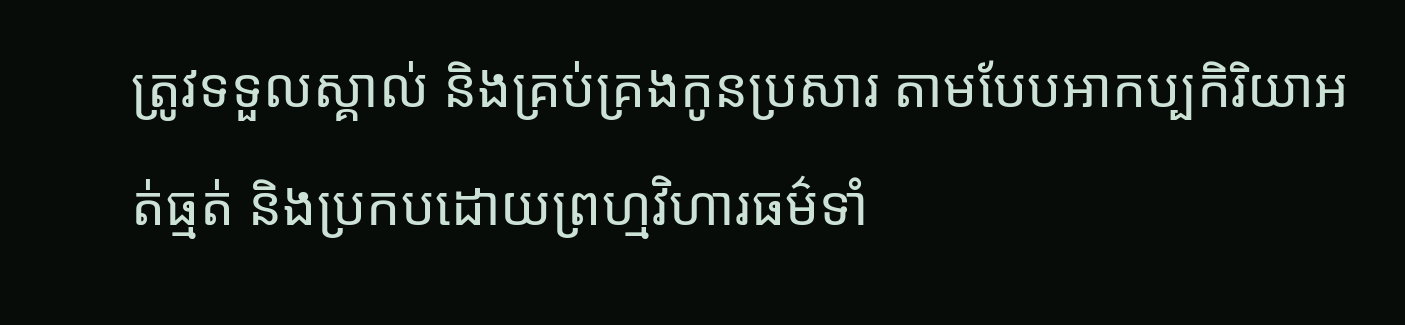ត្រូវទទួលស្គាល់ និងគ្រប់គ្រងកូនប្រសារ តាមបែបអាកប្បកិរិយាអត់ធ្មត់ និងប្រកបដោយព្រហ្មវិហារធម៌ទាំ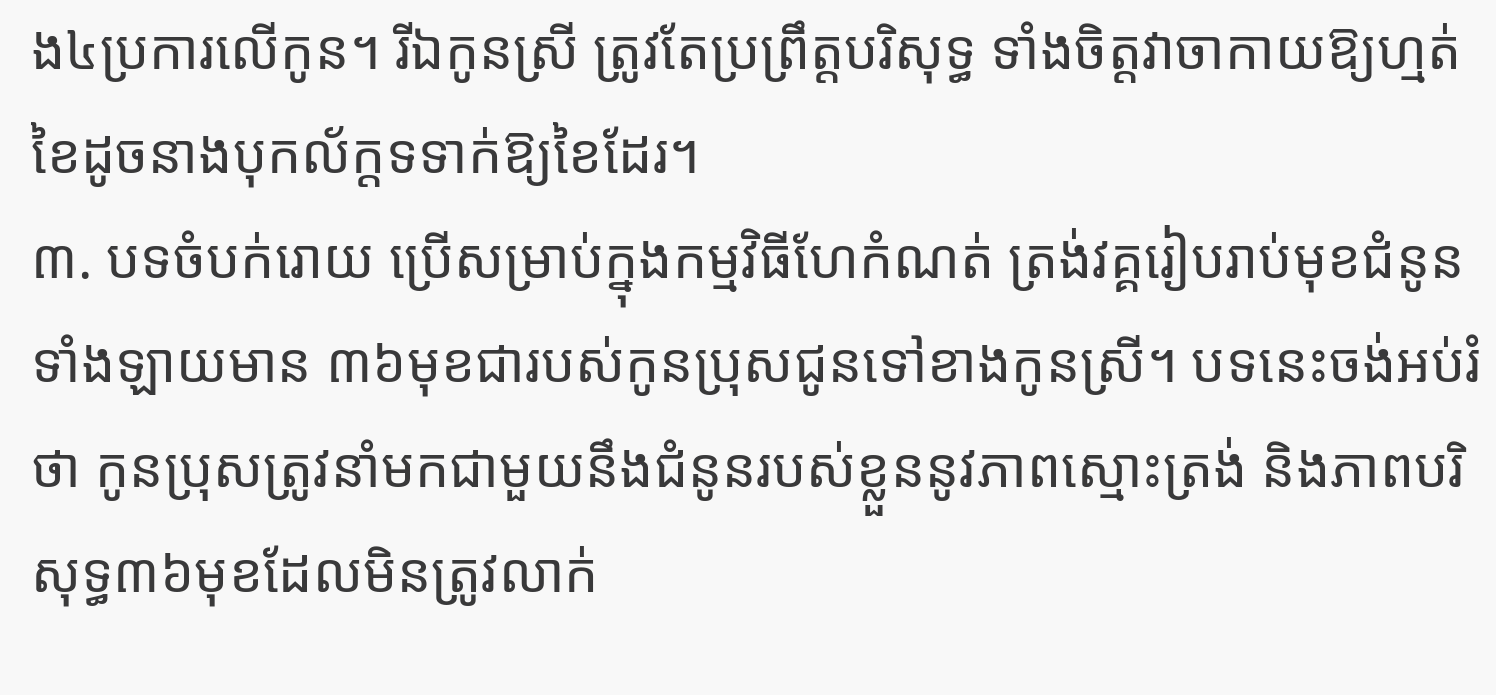ង៤ប្រការលើកូន។ រីឯកូនស្រី ត្រូវតែប្រព្រឹត្តបរិសុទ្ធ ទាំងចិត្តវាចាកាយឱ្យហ្មត់ខៃដូចនាងបុកល័ក្តទទាក់ឱ្យខៃដែរ។
៣. បទចំបក់រោយ ប្រើសម្រាប់ក្នុងកម្មវិធីហែកំណត់ ត្រង់វគ្គរៀបរាប់មុខជំនូនទាំងឡាយមាន ៣៦មុខជារបស់កូនប្រុសជូនទៅខាងកូនស្រី។ បទនេះចង់អប់រំថា កូនប្រុសត្រូវនាំមកជាមួយនឹងជំនូនរបស់ខ្លួននូវភាពស្មោះត្រង់ និងភាពបរិសុទ្ធ៣៦មុខដែលមិនត្រូវលាក់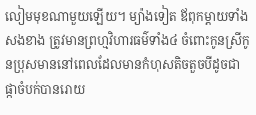លៀមមុខណាមួយឡើយ។ ម្យ៉ាងទៀត ឪពុកម្តាយទាំងសងខាង ត្រូវមានព្រហ្មវិហារធម៌ទាំង៤ ចំពោះកូនស្រីកូនប្រុសមាននៅពេលដែលមានកំហុសតិចតួចបីដូចជា ផ្កាចំបក់បានរោយ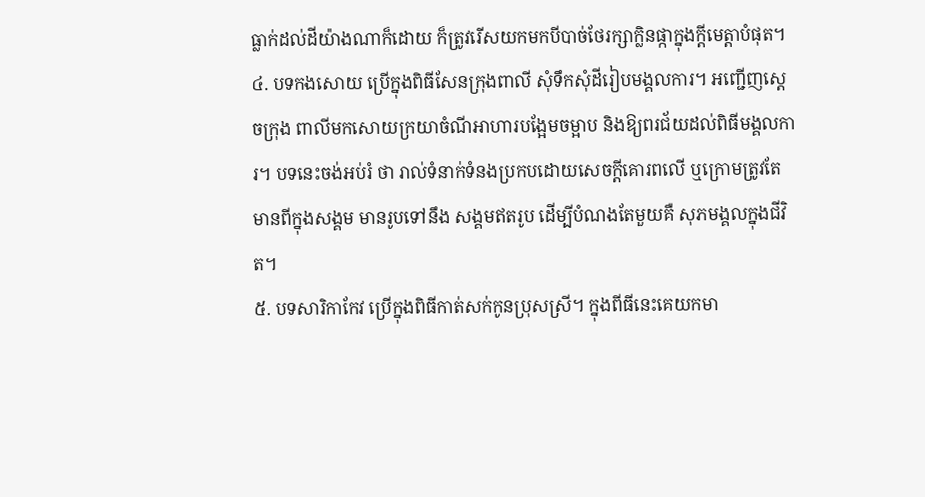ធ្លាក់ដល់ដីយ៉ាងណាក៏ដោយ ក៏ត្រូវរើសយកមកបីបាច់ថែរក្សាក្លិនផ្កាក្នុងក្តីមេត្តាបំផុត។
៤. បទកងសោយ ប្រើក្នុងពិធីសែនក្រុងពាលី សុំទឹកសុំដីរៀបមង្គលការ។ អញ្ជើញស្តេចក្រុង ពាលីមកសោយក្រយាចំណីអាហារបង្អែមចម្អាប និងឱ្យពរជ័យដល់ពិធីមង្គលការ។ បទនេះចង់អប់រំ ថា រាល់ទំនាក់ទំនងប្រកបដោយសេចក្តីគោរពលើ ឬក្រោមត្រូវតែមានពីក្នុងសង្គម មានរូបទៅនឹង សង្គមឥតរូប ដើម្បីបំណងតែមួយគឺ សុភមង្គលក្នុងជីវិត។
៥. បទសារិកាកែវ ប្រើក្នុងពិធីកាត់សក់កូនប្រុសស្រី។ ក្នុងពីធីនេះគេយកមា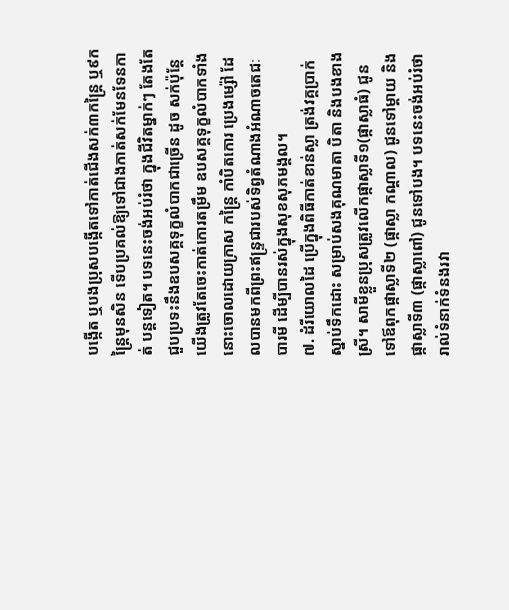បង្កើត ឬបងប្រុសបង្កើតទៅកាត់ជើងសក់៣កន្រៃ្ត ឬ៩កន្រ្តៃមុនសិន ទើបប្រគល់ឱ្យទៅជាងកាត់សក់មែនទែនកាត់ បន្តទៀត។ បទនេះចង់អប់រំថា ក្នុងជីវិតម្នាក់ៗ តែងតែជួបប្រទះនឹងឧបសគ្គទុក្ខលំបាកជាច្រើន ដូច សក់ប៉ុន្តែយើងត្រូវតែចេះកាត់កោរតម្រឹម ឧបសគ្គទុក្ខលំបាកទាំងនោះចោលដោយក្រាស កន្រ្តៃ កាំបិតកោរ ប្រេងម្ស៉ៅ ដែលបានមកពីព្រះឥន្រ្ទជារបស់ទិព្វតំណាងអំណាចតេជៈបារមី ដើម្បីបានរស់ក្នុងសុខសុភមង្គល។
៧. ដំរីយោលដៃ ប្រើក្នុងពិធីកាត់ខាន់ស្លា ត្រង់វគ្គប្រាក់ស្នាប់ទឹកដោះ សម្រាប់សងគុណមាតា បិតា និងបងខាងស្រី។ សាមីខ្លួនប្រុសត្រូវលើកផ្កាស្លាទី១(ផ្កាស្លាធំ) ជូនទៅឪពុកផ្កាស្លាទី២ (ផ្កាស្លា កណ្តាល) ជូនទៅម្តាយ និងផ្កាស្លាទី៣ (ផ្កាស្លាពៅ) ជូនទៅបង។ បទនេះចង់អប់រំថា រាល់ទំនាក់ទំនងរវា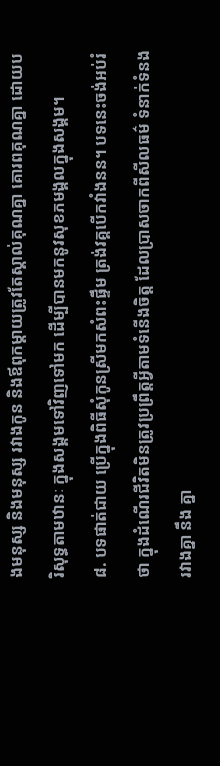ងមនុស្ស និងមនុស្ស រវាងកូន និងឪពុកម្តាយត្រូវតែស្គាល់គុណគ្នា គោរពគុណគ្នា ដោយបរិសុទ្ធតាមឋានៈ ក្នុងសង្គមទៅវិញទៅមក ដើម្បីបានមកនូវសុខភមង្គលក្នុងសង្គម។
៨. បទផាត់ជាយ ប្រើក្នុងពិធីសុំកូនស្រីមកសំពះផ្ទឹម ត្រង់វគ្គបើកវាំងនន។ បទនេះចង់អប់រំ ថា ក្នុងដំណើរជីវិតមិនត្រូវប្រព្រឹត្តអ្វីតាមទំនើងចិត្ត ដែលប្រាសចាកពីសីលធម៌ ទំនាក់ទំនងរវាងគ្នា នឹង គ្នា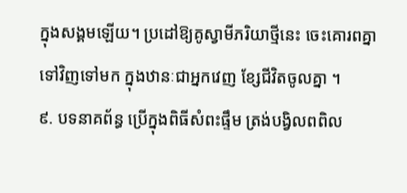ក្នុងសង្គមឡើយ។ ប្រដៅឱ្យគូស្វាមីភរិយាថ្មីនេះ ចេះគោរពគ្នាទៅវិញទៅមក ក្នុងឋានៈជាអ្នកវេញ ខ្សែជីវិតចូលគ្នា ។
៩. បទនាគព័ន្ធ ប្រើក្នុងពិធីសំពះផ្ទឹម ត្រង់បង្វិលពពិល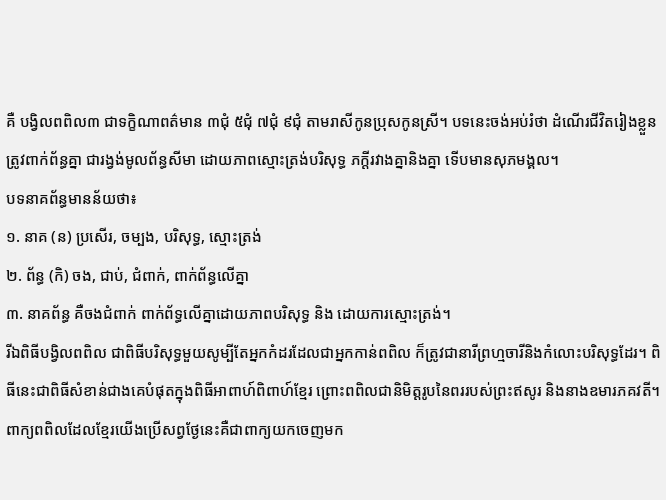គឺ បង្វិលពពិល៣ ជាទក្ខិណាពត៌មាន ៣ជុំ ៥ជុំ ៧ជុំ ៩ជុំ តាមរាសីកូនប្រុសកូនស្រី។ បទនេះចង់អប់រំថា ដំណើរជីវិតរៀងខ្លួន ត្រូវពាក់ព័ន្ធគ្នា ជារង្វង់មូលព័ន្ធសីមា ដោយភាពស្មោះត្រង់បរិសុទ្ធ ភក្តីរវាងគ្នានិងគ្នា ទើបមានសុភមង្គល។
បទនាគព័ន្ធមានន័យថា៖
១. នាគ (ន) ប្រសើរ, ចម្បង, បរិសុទ្ធ, ស្មោះត្រង់
២. ព័ន្ធ (កិ) ចង, ជាប់, ជំពាក់, ពាក់ព័ន្ធលើគ្នា
៣. នាគព័ន្ធ គឺចងជំពាក់ ពាក់ព័ទ្ធលើគ្នាដោយភាពបរិសុទ្ធ និង ដោយការស្មោះត្រង់។
រីឯពិធីបង្វិលពពិល ជាពិធីបរិសុទ្ធមួយសូម្បីតែអ្នកកំដរដែលជាអ្នកកាន់ពពិល ក៏ត្រូវជានារីព្រហ្មចារីនិងកំលោះបរិសុទ្ធដែរ។ ពិធីនេះជាពិធីសំខាន់ជាងគេបំផុតក្នុងពិធីអាពាហ៍ពិពាហ៍ខ្មែរ ព្រោះពពិលជានិមិត្តរូបនៃពររបស់ព្រះឥសូរ និងនាងឧមារភគវតី។
ពាក្យពពិលដែលខ្មែរយើងប្រើសព្វថ្ងែនេះគឺជាពាក្យយកចេញមក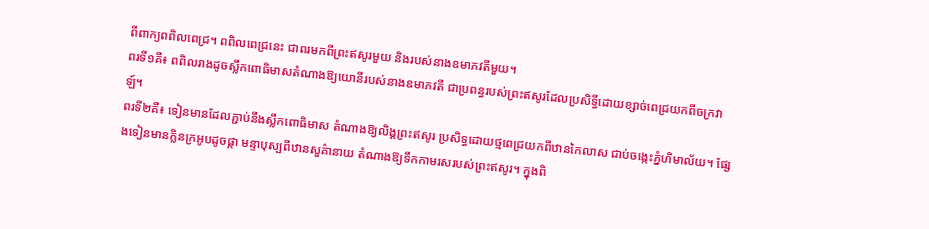ពីពាក្យពពិលពេជ្រ។ ពពិលពេជ្រនេះ ជាពរមកពីព្រះឥសូរមួយ និងរបស់នាងឧមាភវតីមួយ។
ពរទី១គឺ៖ ពពិលរាងដូចស្លឹកពោធិមាសតំណាងឱ្យយោនីរបស់នាងឧមាភវតី ជាប្រពន្ធរបស់ព្រះឥសូរដែលប្រសិទី្ធដោយខ្សាច់ពេជ្រយកពីចក្រវាឡ៍។
ពរទី២គឺ៖ ទៀនមានដែលភ្ជាប់នឹងស្លឹកពោធិមាស តំណាងឱ្យលិង្គព្រះឥសូរ ប្រសិទ្ធដោយថ្មពេជ្រយកពីឋានកៃលាស ជាប់ចង្កេះភ្នំហិមាល័យ។ ផ្សែងទៀនមានក្លិនក្រអូបដូចផ្កា មន្ទាបុស្បពីឋានសួគ៌ានាយ តំណាងឱ្យទឹកកាមរសរបស់ព្រះឥសូរ។ ក្នុងពិ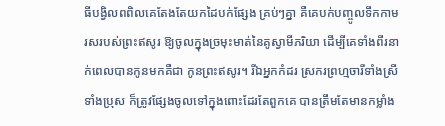ធីបង្វិលពពិលគេតែងតែយកដៃបក់ផ្សែង គ្រប់ៗគ្នា គឺគេបក់បញ្ចូលទឹកកាមរសរបស់ព្រះឥសូរ ឱ្យចូលក្នុងច្រមុះមាត់នៃគូស្វាមីភរិយា ដើម្បីគេទាំងពីរនាក់ពេលបានកូនមកគឺជា កូនព្រះឥសូរ។ រីឯអ្នកកំដរ ស្រករព្រហ្មចារីទាំងស្រីទាំងប្រុស ក៏ត្រូវផ្សែងចូលទៅក្នុងពោះដែរតែពួកគេ បានត្រឹមតែមានកម្លាំង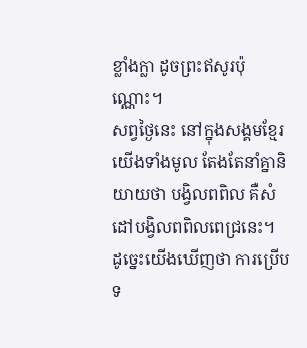ខ្លាំងក្លា ដូចព្រះឥសូរប៉ុណ្ណោះ។
សព្វថ្ងៃនេះ នៅក្នុងសង្គមខ្មែរយើងទាំងមូល តែងតែនាំគ្នានិយាយថា បង្វិលពពិល គឺសំដៅបង្វិលពពិលពេជ្រនេះ។
ដូច្នេះយើងឃើញថា ការប្រើបទ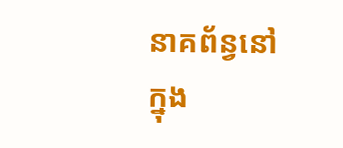នាគព័ន្វនៅក្នុង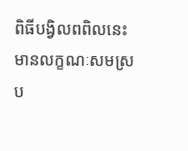ពិធីបង្វិលពពិលនេះ មានលក្ខណៈសមស្រប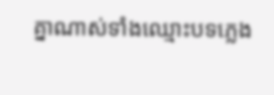គ្នាណាស់ទាំងឈ្មោះបទភ្លេង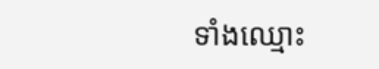ទាំងឈ្មោះ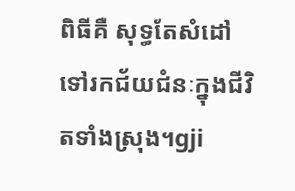ពិធីគឺ សុទ្ធតែសំដៅទៅរកជ័យជំនៈក្នុងជីវិតទាំងស្រុង។gji